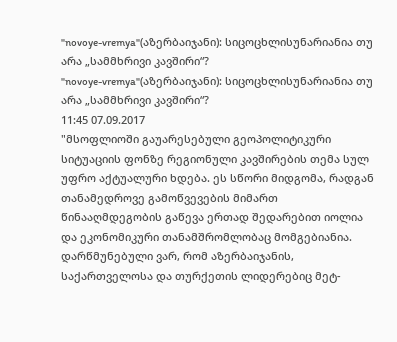"novoye-vremya"(აზერბაიჯანი): სიცოცხლისუნარიანია თუ არა „სამმხრივი კავშირი“?
"novoye-vremya"(აზერბაიჯანი): სიცოცხლისუნარიანია თუ არა „სამმხრივი კავშირი“?
11:45 07.09.2017
"მსოფლიოში გაუარესებული გეოპოლიტიკური სიტუაციის ფონზე რეგიონული კავშირების თემა სულ უფრო აქტუალური ხდება. ეს სწორი მიდგომა, რადგან თანამედროვე გამოწვევების მიმართ წინააღმდეგობის გაწევა ერთად შედარებით იოლია და ეკონომიკური თანამშრომლობაც მომგებიანია. დარწმუნებული ვარ, რომ აზერბაიჯანის, საქართველოსა და თურქეთის ლიდერებიც მეტ-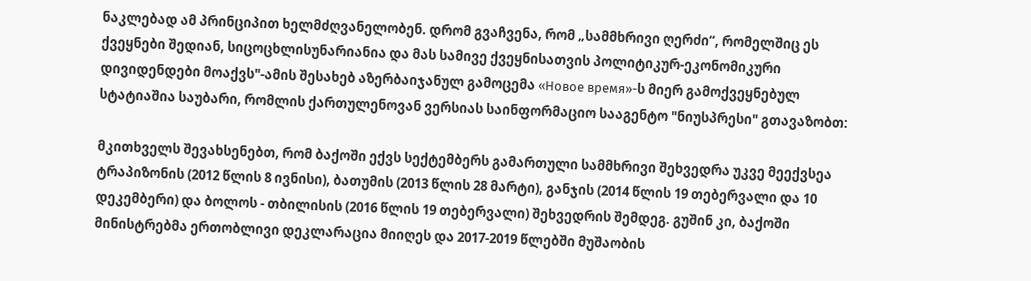ნაკლებად ამ პრინციპით ხელმძღვანელობენ. დრომ გვაჩვენა, რომ „სამმხრივი ღერძი“, რომელშიც ეს ქვეყნები შედიან, სიცოცხლისუნარიანია და მას სამივე ქვეყნისათვის პოლიტიკურ-ეკონომიკური დივიდენდები მოაქვს"-ამის შესახებ აზერბაიჯანულ გამოცემა «Новое время»-ს მიერ გამოქვეყნებულ სტატიაშია საუბარი, რომლის ქართულენოვან ვერსიას საინფორმაციო სააგენტო "ნიუსპრესი" გთავაზობთ:

მკითხველს შევახსენებთ, რომ ბაქოში ექვს სექტემბერს გამართული სამმხრივი შეხვედრა უკვე მეექვსეა ტრაპიზონის (2012 წლის 8 ივნისი), ბათუმის (2013 წლის 28 მარტი), განჯის (2014 წლის 19 თებერვალი და 10 დეკემბერი) და ბოლოს - თბილისის (2016 წლის 19 თებერვალი) შეხვედრის შემდეგ. გუშინ კი, ბაქოში მინისტრებმა ერთობლივი დეკლარაცია მიიღეს და 2017-2019 წლებში მუშაობის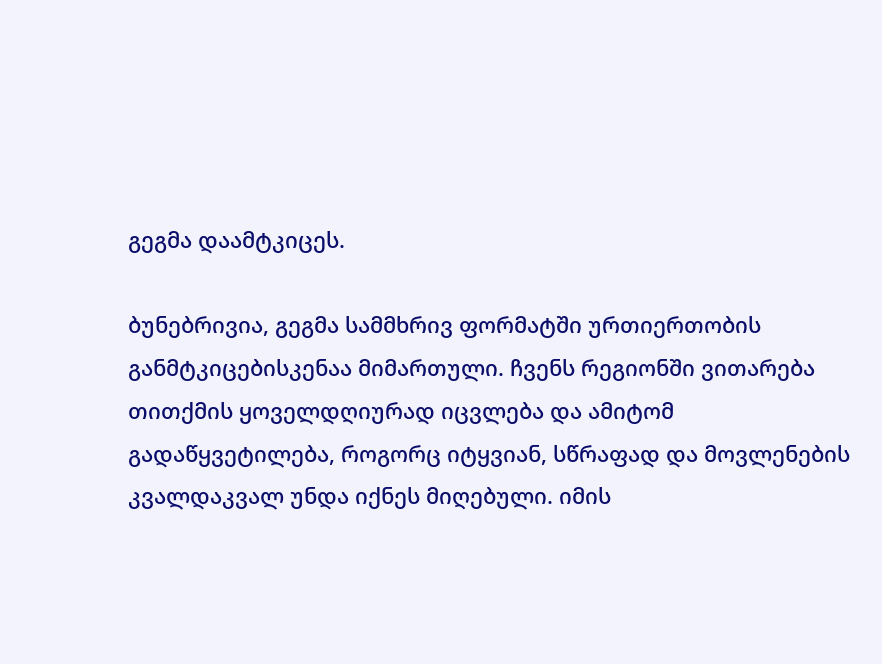გეგმა დაამტკიცეს.

ბუნებრივია, გეგმა სამმხრივ ფორმატში ურთიერთობის განმტკიცებისკენაა მიმართული. ჩვენს რეგიონში ვითარება თითქმის ყოველდღიურად იცვლება და ამიტომ გადაწყვეტილება, როგორც იტყვიან, სწრაფად და მოვლენების კვალდაკვალ უნდა იქნეს მიღებული. იმის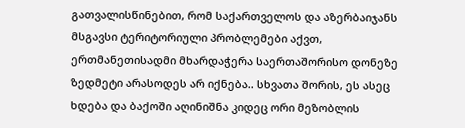გათვალისწინებით, რომ საქართველოს და აზერბაიჯანს მსგავსი ტერიტორიული პრობლემები აქვთ, ერთმანეთისადმი მხარდაჭერა საერთაშორისო დონეზე ზედმეტი არასოდეს არ იქნება.. სხვათა შორის, ეს ასეც ხდება და ბაქოში აღინიშნა კიდეც ორი მეზობლის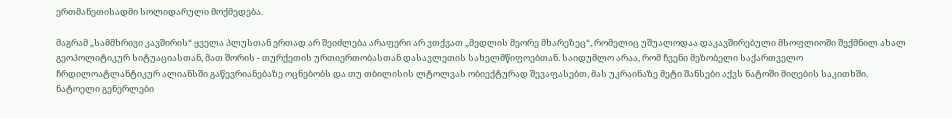ერთმანეთისადმი სოლიდარული მოქმედება.

მაგრამ „სამმხრივი კავშირის“ ყველა პლუსთან ერთად არ შეიძლება არაფერი არ ვთქვათ „მედლის მეორე მხარეზეც“, რომელიც უშუალოდაა დაკავშირებული მსოფლიოში შექმნილ ახალ გეოპოლიტიკურ სიტუაციასთან, მათ შორის - თურქეთის ურთიერთობასთან დასავლეთის სახელმწიფოებთან. საიდუმლო არაა, რომ ჩვენი მეზობელი საქართველო ჩრდილოატლანტიკურ ალიანსში გაწევრიანებაზე ოცნებობს და თუ თბილისის ლტოლვას ობიექტურად შევაფასებთ, მას უკრაინაზე მეტი შანსები აქვს ნატოში მიღების საკითხში. ნატოელი გენერლები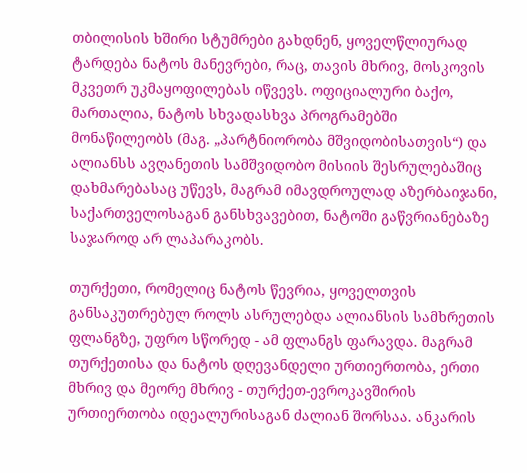თბილისის ხშირი სტუმრები გახდნენ, ყოველწლიურად ტარდება ნატოს მანევრები, რაც, თავის მხრივ, მოსკოვის მკვეთრ უკმაყოფილებას იწვევს. ოფიციალური ბაქო, მართალია, ნატოს სხვადასხვა პროგრამებში მონაწილეობს (მაგ. „პარტნიორობა მშვიდობისათვის“) და ალიანსს ავღანეთის სამშვიდობო მისიის შესრულებაშიც დახმარებასაც უწევს, მაგრამ იმავდროულად აზერბაიჯანი, საქართველოსაგან განსხვავებით, ნატოში გაწვრიანებაზე საჯაროდ არ ლაპარაკობს.

თურქეთი, რომელიც ნატოს წევრია, ყოველთვის განსაკუთრებულ როლს ასრულებდა ალიანსის სამხრეთის ფლანგზე, უფრო სწორედ - ამ ფლანგს ფარავდა. მაგრამ თურქეთისა და ნატოს დღევანდელი ურთიერთობა, ერთი მხრივ და მეორე მხრივ - თურქეთ-ევროკავშირის ურთიერთობა იდეალურისაგან ძალიან შორსაა. ანკარის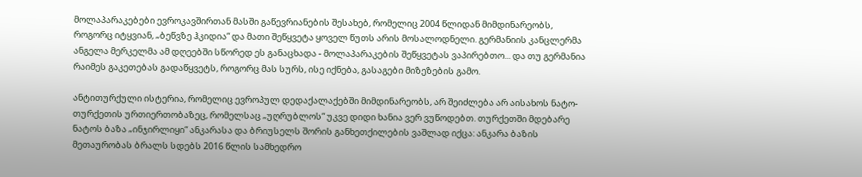მოლაპარაკებები ევროკავშირთან მასში გაწევრიანების შესახებ, რომელიც 2004 წლიდან მიმდინარეობს, როგორც იტყვიან, „ბეწვზე ჰკიდია“ და მათი შეწყვეტა ყოველ წუთს არის მოსალოდნელი. გერმანიის კანცლერმა ანგელა მერკელმა ამ დღეებში სწორედ ეს განაცხადა - მოლაპარაკების შეწყვეტას ვაპირებთო... და თუ გერმანია რაიმეს გაკეთებას გადაწყვეტს, როგორც მას სურს, ისე იქნება, გასაგები მიზეზების გამო.

ანტითურქული ისტერია, რომელიც ევროპულ დედაქალაქებში მიმდინარეობს, არ შეიძლება არ აისახოს ნატო-თურქეთის ურთიერთობაზეც, რომელსაც „უღრუბლოს“ უკვე დიდი ხანია ვერ ვუწოდებთ. თურქეთში მდებარე ნატოს ბაზა „ინჯირლიყი“ ანკარასა და ბრიუსელს შორის განხეთქილების ვაშლად იქცა: ანკარა ბაზის მეთაურობას ბრალს სდებს 2016 წლის სამხედრო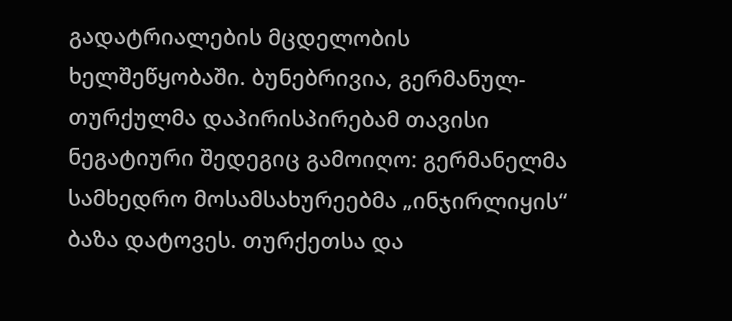გადატრიალების მცდელობის ხელშეწყობაში. ბუნებრივია, გერმანულ-თურქულმა დაპირისპირებამ თავისი ნეგატიური შედეგიც გამოიღო: გერმანელმა სამხედრო მოსამსახურეებმა „ინჯირლიყის“ ბაზა დატოვეს. თურქეთსა და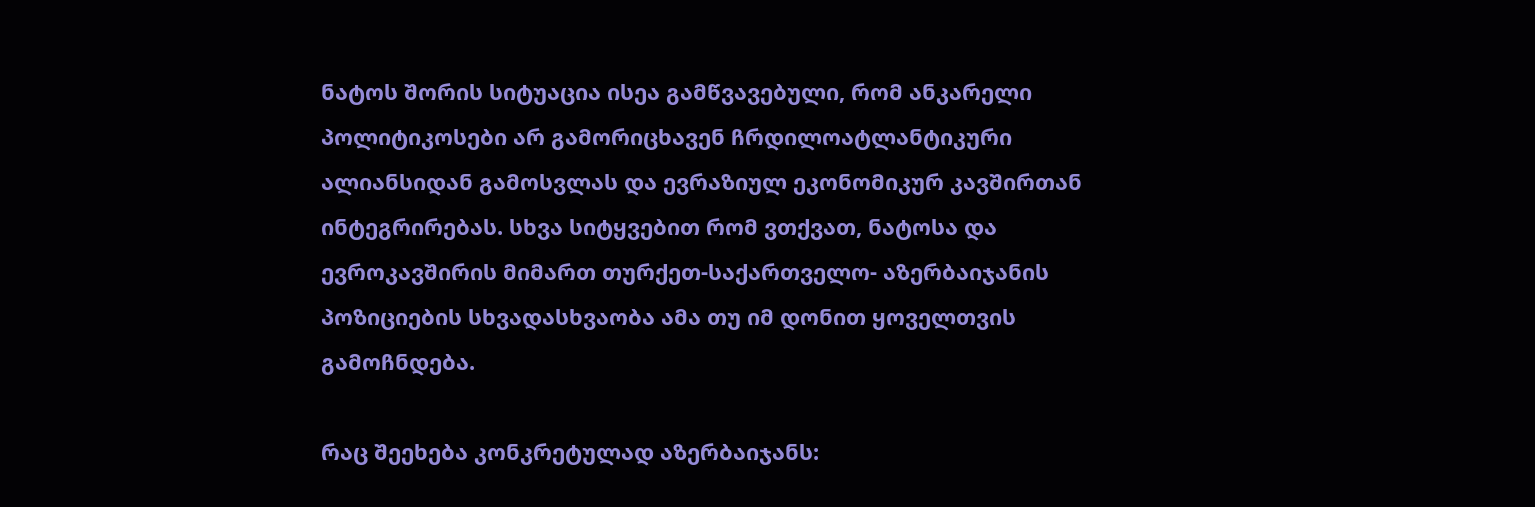ნატოს შორის სიტუაცია ისეა გამწვავებული, რომ ანკარელი პოლიტიკოსები არ გამორიცხავენ ჩრდილოატლანტიკური ალიანსიდან გამოსვლას და ევრაზიულ ეკონომიკურ კავშირთან ინტეგრირებას. სხვა სიტყვებით რომ ვთქვათ, ნატოსა და ევროკავშირის მიმართ თურქეთ-საქართველო- აზერბაიჯანის პოზიციების სხვადასხვაობა ამა თუ იმ დონით ყოველთვის გამოჩნდება.

რაც შეეხება კონკრეტულად აზერბაიჯანს: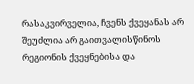რასაკვირველია, ჩვენს ქვეყანას არ შეუძლია არ გაითვალისწინოს რეგიონის ქვეყნებისა და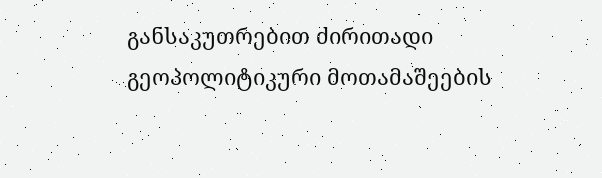განსაკუთრებით ძირითადი გეოპოლიტიკური მოთამაშეების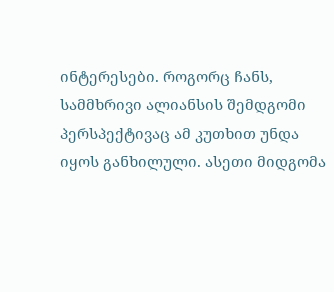ინტერესები. როგორც ჩანს, სამმხრივი ალიანსის შემდგომი პერსპექტივაც ამ კუთხით უნდა იყოს განხილული. ასეთი მიდგომა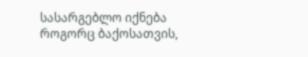სასარგებლო იქნება როგორც ბაქოსათვის,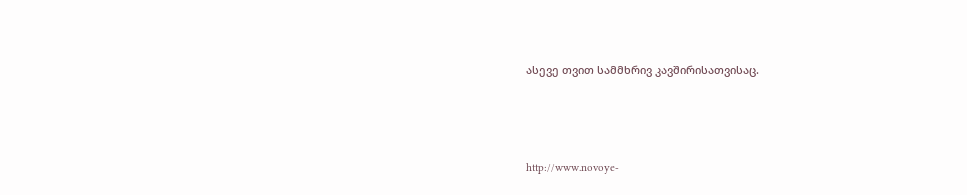ასევე თვით სამმხრივ კავშირისათვისაც.




http://www.novoye-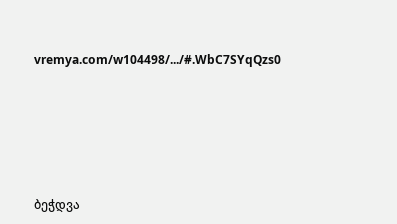vremya.com/w104498/.../#.WbC7SYqQzs0






ბეჭდვა